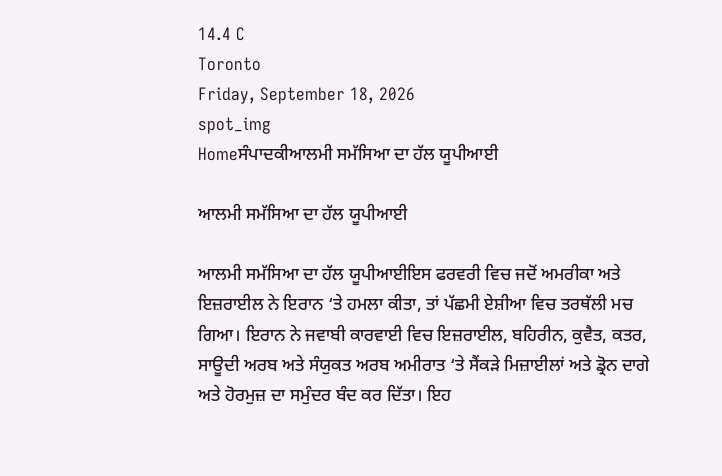14.4 C
Toronto
Friday, September 18, 2026
spot_img
Homeਸੰਪਾਦਕੀਆਲਮੀ ਸਮੱਸਿਆ ਦਾ ਹੱਲ ਯੂਪੀਆਈ

ਆਲਮੀ ਸਮੱਸਿਆ ਦਾ ਹੱਲ ਯੂਪੀਆਈ

ਆਲਮੀ ਸਮੱਸਿਆ ਦਾ ਹੱਲ ਯੂਪੀਆਈਇਸ ਫਰਵਰੀ ਵਿਚ ਜਦੋਂ ਅਮਰੀਕਾ ਅਤੇ ਇਜ਼ਰਾਈਲ ਨੇ ਇਰਾਨ ‘ਤੇ ਹਮਲਾ ਕੀਤਾ, ਤਾਂ ਪੱਛਮੀ ਏਸ਼ੀਆ ਵਿਚ ਤਰਥੱਲੀ ਮਚ ਗਿਆ। ਇਰਾਨ ਨੇ ਜਵਾਬੀ ਕਾਰਵਾਈ ਵਿਚ ਇਜ਼ਰਾਈਲ, ਬਹਿਰੀਨ, ਕੁਵੈਤ, ਕਤਰ, ਸਾਊਦੀ ਅਰਬ ਅਤੇ ਸੰਯੁਕਤ ਅਰਬ ਅਮੀਰਾਤ ‘ਤੇ ਸੈਂਕੜੇ ਮਿਜ਼ਾਈਲਾਂ ਅਤੇ ਡ੍ਰੋਨ ਦਾਗੇ ਅਤੇ ਹੋਰਮੁਜ਼ ਦਾ ਸਮੁੰਦਰ ਬੰਦ ਕਰ ਦਿੱਤਾ। ਇਹ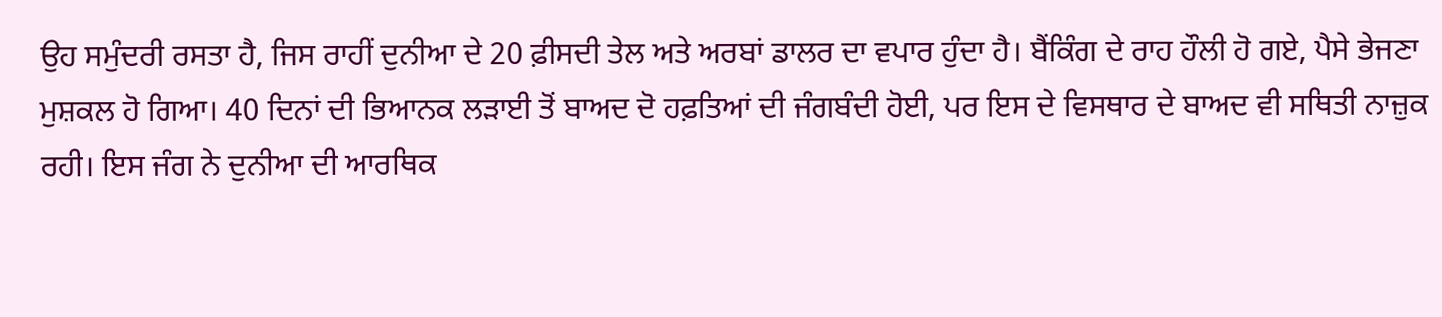ਉਹ ਸਮੁੰਦਰੀ ਰਸਤਾ ਹੈ, ਜਿਸ ਰਾਹੀਂ ਦੁਨੀਆ ਦੇ 20 ਫ਼ੀਸਦੀ ਤੇਲ ਅਤੇ ਅਰਬਾਂ ਡਾਲਰ ਦਾ ਵਪਾਰ ਹੁੰਦਾ ਹੈ। ਬੈਂਕਿੰਗ ਦੇ ਰਾਹ ਹੌਲੀ ਹੋ ਗਏ, ਪੈਸੇ ਭੇਜਣਾ ਮੁਸ਼ਕਲ ਹੋ ਗਿਆ। 40 ਦਿਨਾਂ ਦੀ ਭਿਆਨਕ ਲੜਾਈ ਤੋਂ ਬਾਅਦ ਦੋ ਹਫ਼ਤਿਆਂ ਦੀ ਜੰਗਬੰਦੀ ਹੋਈ, ਪਰ ਇਸ ਦੇ ਵਿਸਥਾਰ ਦੇ ਬਾਅਦ ਵੀ ਸਥਿਤੀ ਨਾਜ਼ੁਕ ਰਹੀ। ਇਸ ਜੰਗ ਨੇ ਦੁਨੀਆ ਦੀ ਆਰਥਿਕ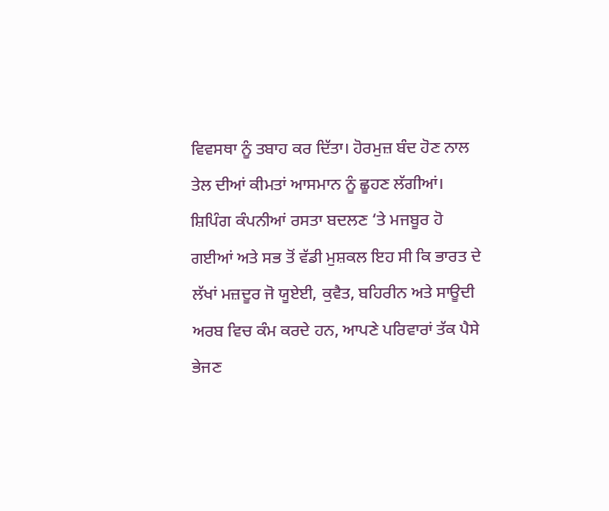ਵਿਵਸਥਾ ਨੂੰ ਤਬਾਹ ਕਰ ਦਿੱਤਾ। ਹੋਰਮੁਜ਼ ਬੰਦ ਹੋਣ ਨਾਲ ਤੇਲ ਦੀਆਂ ਕੀਮਤਾਂ ਆਸਮਾਨ ਨੂੰ ਛੂਹਣ ਲੱਗੀਆਂ। ਸ਼ਿਪਿੰਗ ਕੰਪਨੀਆਂ ਰਸਤਾ ਬਦਲਣ ‘ਤੇ ਮਜਬੂਰ ਹੋ ਗਈਆਂ ਅਤੇ ਸਭ ਤੋਂ ਵੱਡੀ ਮੁਸ਼ਕਲ ਇਹ ਸੀ ਕਿ ਭਾਰਤ ਦੇ ਲੱਖਾਂ ਮਜ਼ਦੂਰ ਜੋ ਯੂਏਈ, ਕੁਵੈਤ, ਬਹਿਰੀਨ ਅਤੇ ਸਾਊਦੀ ਅਰਬ ਵਿਚ ਕੰਮ ਕਰਦੇ ਹਨ, ਆਪਣੇ ਪਰਿਵਾਰਾਂ ਤੱਕ ਪੈਸੇ ਭੇਜਣ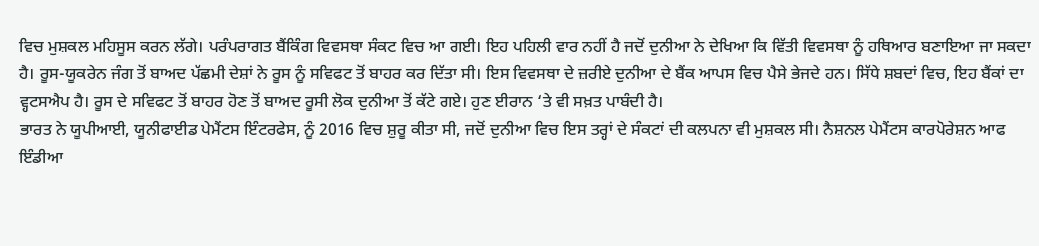ਵਿਚ ਮੁਸ਼ਕਲ ਮਹਿਸੂਸ ਕਰਨ ਲੱਗੇ। ਪਰੰਪਰਾਗਤ ਬੈਂਕਿੰਗ ਵਿਵਸਥਾ ਸੰਕਟ ਵਿਚ ਆ ਗਈ। ਇਹ ਪਹਿਲੀ ਵਾਰ ਨਹੀਂ ਹੈ ਜਦੋਂ ਦੁਨੀਆ ਨੇ ਦੇਖਿਆ ਕਿ ਵਿੱਤੀ ਵਿਵਸਥਾ ਨੂੰ ਹਥਿਆਰ ਬਣਾਇਆ ਜਾ ਸਕਦਾ ਹੈ। ਰੂਸ-ਯੂਕਰੇਨ ਜੰਗ ਤੋਂ ਬਾਅਦ ਪੱਛਮੀ ਦੇਸ਼ਾਂ ਨੇ ਰੂਸ ਨੂੰ ਸਵਿਫਟ ਤੋਂ ਬਾਹਰ ਕਰ ਦਿੱਤਾ ਸੀ। ਇਸ ਵਿਵਸਥਾ ਦੇ ਜ਼ਰੀਏ ਦੁਨੀਆ ਦੇ ਬੈਂਕ ਆਪਸ ਵਿਚ ਪੈਸੇ ਭੇਜਦੇ ਹਨ। ਸਿੱਧੇ ਸ਼ਬਦਾਂ ਵਿਚ, ਇਹ ਬੈਂਕਾਂ ਦਾ ਵ੍ਹਟਸਐਪ ਹੈ। ਰੂਸ ਦੇ ਸਵਿਫਟ ਤੋਂ ਬਾਹਰ ਹੋਣ ਤੋਂ ਬਾਅਦ ਰੂਸੀ ਲੋਕ ਦੁਨੀਆ ਤੋਂ ਕੱਟੇ ਗਏ। ਹੁਣ ਈਰਾਨ ‘ਤੇ ਵੀ ਸਖ਼ਤ ਪਾਬੰਦੀ ਹੈ।
ਭਾਰਤ ਨੇ ਯੂਪੀਆਈ, ਯੂਨੀਫਾਈਡ ਪੇਮੈਂਟਸ ਇੰਟਰਫੇਸ, ਨੂੰ 2016 ਵਿਚ ਸ਼ੁਰੂ ਕੀਤਾ ਸੀ, ਜਦੋਂ ਦੁਨੀਆ ਵਿਚ ਇਸ ਤਰ੍ਹਾਂ ਦੇ ਸੰਕਟਾਂ ਦੀ ਕਲਪਨਾ ਵੀ ਮੁਸ਼ਕਲ ਸੀ। ਨੈਸ਼ਨਲ ਪੇਮੈਂਟਸ ਕਾਰਪੋਰੇਸ਼ਨ ਆਫ ਇੰਡੀਆ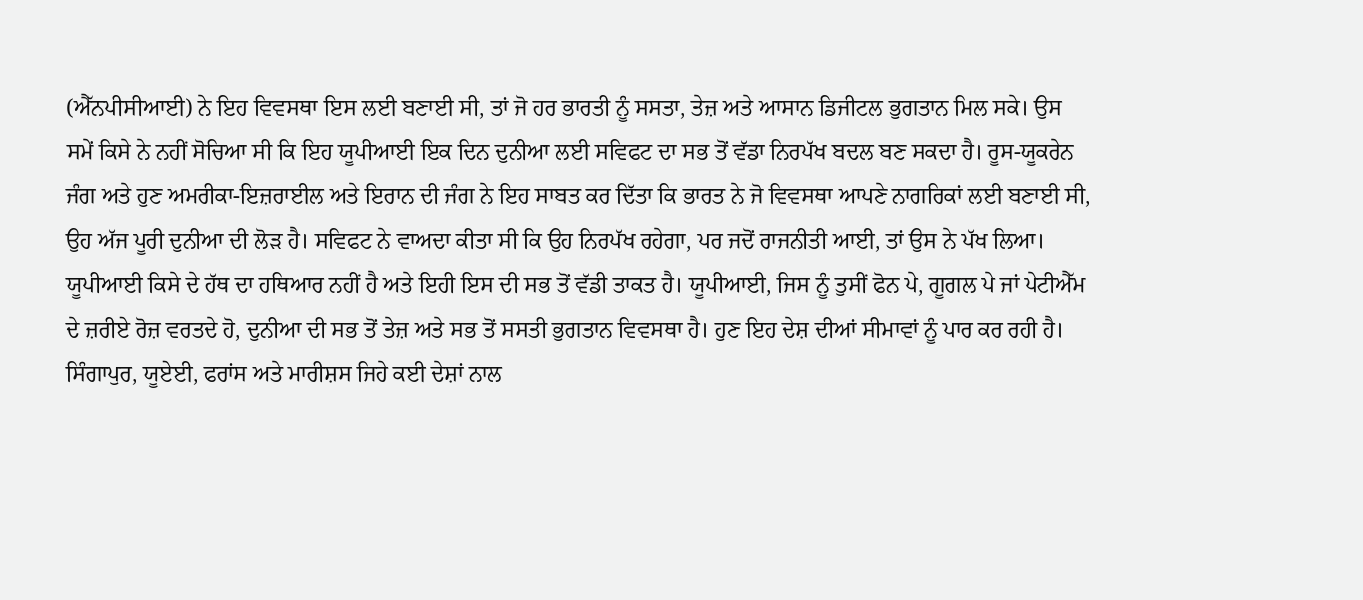(ਐੱਨਪੀਸੀਆਈ) ਨੇ ਇਹ ਵਿਵਸਥਾ ਇਸ ਲਈ ਬਣਾਈ ਸੀ, ਤਾਂ ਜੋ ਹਰ ਭਾਰਤੀ ਨੂੰ ਸਸਤਾ, ਤੇਜ਼ ਅਤੇ ਆਸਾਨ ਡਿਜੀਟਲ ਭੁਗਤਾਨ ਮਿਲ ਸਕੇ। ਉਸ ਸਮੇਂ ਕਿਸੇ ਨੇ ਨਹੀਂ ਸੋਚਿਆ ਸੀ ਕਿ ਇਹ ਯੂਪੀਆਈ ਇਕ ਦਿਨ ਦੁਨੀਆ ਲਈ ਸਵਿਫਟ ਦਾ ਸਭ ਤੋਂ ਵੱਡਾ ਨਿਰਪੱਖ ਬਦਲ ਬਣ ਸਕਦਾ ਹੈ। ਰੂਸ-ਯੂਕਰੇਨ ਜੰਗ ਅਤੇ ਹੁਣ ਅਮਰੀਕਾ-ਇਜ਼ਰਾਈਲ ਅਤੇ ਇਰਾਨ ਦੀ ਜੰਗ ਨੇ ਇਹ ਸਾਬਤ ਕਰ ਦਿੱਤਾ ਕਿ ਭਾਰਤ ਨੇ ਜੋ ਵਿਵਸਥਾ ਆਪਣੇ ਨਾਗਰਿਕਾਂ ਲਈ ਬਣਾਈ ਸੀ, ਉਹ ਅੱਜ ਪੂਰੀ ਦੁਨੀਆ ਦੀ ਲੋੜ ਹੈ। ਸਵਿਫਟ ਨੇ ਵਾਅਦਾ ਕੀਤਾ ਸੀ ਕਿ ਉਹ ਨਿਰਪੱਖ ਰਹੇਗਾ, ਪਰ ਜਦੋਂ ਰਾਜਨੀਤੀ ਆਈ, ਤਾਂ ਉਸ ਨੇ ਪੱਖ ਲਿਆ। ਯੂਪੀਆਈ ਕਿਸੇ ਦੇ ਹੱਥ ਦਾ ਹਥਿਆਰ ਨਹੀਂ ਹੈ ਅਤੇ ਇਹੀ ਇਸ ਦੀ ਸਭ ਤੋਂ ਵੱਡੀ ਤਾਕਤ ਹੈ। ਯੂਪੀਆਈ, ਜਿਸ ਨੂੰ ਤੁਸੀਂ ਫੋਨ ਪੇ, ਗੂਗਲ ਪੇ ਜਾਂ ਪੇਟੀਐੱਮ ਦੇ ਜ਼ਰੀਏ ਰੋਜ਼ ਵਰਤਦੇ ਹੋ, ਦੁਨੀਆ ਦੀ ਸਭ ਤੋਂ ਤੇਜ਼ ਅਤੇ ਸਭ ਤੋਂ ਸਸਤੀ ਭੁਗਤਾਨ ਵਿਵਸਥਾ ਹੈ। ਹੁਣ ਇਹ ਦੇਸ਼ ਦੀਆਂ ਸੀਮਾਵਾਂ ਨੂੰ ਪਾਰ ਕਰ ਰਹੀ ਹੈ। ਸਿੰਗਾਪੁਰ, ਯੂਏਈ, ਫਰਾਂਸ ਅਤੇ ਮਾਰੀਸ਼ਸ ਜਿਹੇ ਕਈ ਦੇਸ਼ਾਂ ਨਾਲ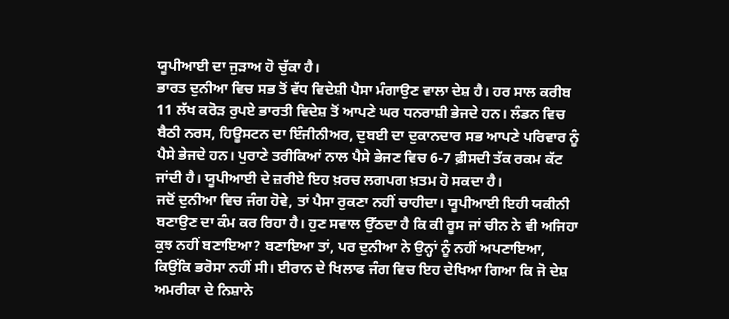ਯੂਪੀਆਈ ਦਾ ਜੁੜਾਅ ਹੋ ਚੁੱਕਾ ਹੈ।
ਭਾਰਤ ਦੁਨੀਆ ਵਿਚ ਸਭ ਤੋਂ ਵੱਧ ਵਿਦੇਸ਼ੀ ਪੈਸਾ ਮੰਗਾਉਣ ਵਾਲਾ ਦੇਸ਼ ਹੈ। ਹਰ ਸਾਲ ਕਰੀਬ 11 ਲੱਖ ਕਰੋੜ ਰੁਪਏ ਭਾਰਤੀ ਵਿਦੇਸ਼ ਤੋਂ ਆਪਣੇ ਘਰ ਧਨਰਾਸ਼ੀ ਭੇਜਦੇ ਹਨ। ਲੰਡਨ ਵਿਚ ਬੈਠੀ ਨਰਸ, ਹਿਊਸਟਨ ਦਾ ਇੰਜੀਨੀਅਰ, ਦੁਬਈ ਦਾ ਦੁਕਾਨਦਾਰ ਸਭ ਆਪਣੇ ਪਰਿਵਾਰ ਨੂੰ ਪੈਸੇ ਭੇਜਦੇ ਹਨ। ਪੁਰਾਣੇ ਤਰੀਕਿਆਂ ਨਾਲ ਪੈਸੇ ਭੇਜਣ ਵਿਚ 6-7 ਫ਼ੀਸਦੀ ਤੱਕ ਰਕਮ ਕੱਟ ਜਾਂਦੀ ਹੈ। ਯੂਪੀਆਈ ਦੇ ਜ਼ਰੀਏ ਇਹ ਖ਼ਰਚ ਲਗਪਗ ਖ਼ਤਮ ਹੋ ਸਕਦਾ ਹੈ।
ਜਦੋਂ ਦੁਨੀਆ ਵਿਚ ਜੰਗ ਹੋਵੇ, ਤਾਂ ਪੈਸਾ ਰੁਕਣਾ ਨਹੀਂ ਚਾਹੀਦਾ। ਯੂਪੀਆਈ ਇਹੀ ਯਕੀਨੀ ਬਣਾਉਣ ਦਾ ਕੰਮ ਕਰ ਰਿਹਾ ਹੈ। ਹੁਣ ਸਵਾਲ ਉੱਠਦਾ ਹੈ ਕਿ ਕੀ ਰੂਸ ਜਾਂ ਚੀਨ ਨੇ ਵੀ ਅਜਿਹਾ ਕੁਝ ਨਹੀਂ ਬਣਾਇਆ? ਬਣਾਇਆ ਤਾਂ, ਪਰ ਦੁਨੀਆ ਨੇ ਉਨ੍ਹਾਂ ਨੂੰ ਨਹੀਂ ਅਪਣਾਇਆ, ਕਿਉਂਕਿ ਭਰੋਸਾ ਨਹੀਂ ਸੀ। ਈਰਾਨ ਦੇ ਖਿਲਾਫ ਜੰਗ ਵਿਚ ਇਹ ਦੇਖਿਆ ਗਿਆ ਕਿ ਜੋ ਦੇਸ਼ ਅਮਰੀਕਾ ਦੇ ਨਿਸ਼ਾਨੇ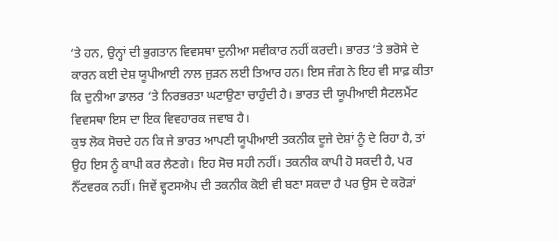‘ਤੇ ਹਨ, ਉਨ੍ਹਾਂ ਦੀ ਭੁਗਤਾਨ ਵਿਵਸਥਾ ਦੁਨੀਆ ਸਵੀਕਾਰ ਨਹੀਂ ਕਰਦੀ। ਭਾਰਤ ‘ਤੇ ਭਰੋਸੇ ਦੇ ਕਾਰਨ ਕਈ ਦੇਸ਼ ਯੂਪੀਆਈ ਨਾਲ ਜੁੜਨ ਲਈ ਤਿਆਰ ਹਨ। ਇਸ ਜੰਗ ਨੇ ਇਹ ਵੀ ਸਾਫ਼ ਕੀਤਾ ਕਿ ਦੁਨੀਆ ਡਾਲਰ ‘ਤੇ ਨਿਰਭਰਤਾ ਘਟਾਉਣਾ ਚਾਹੁੰਦੀ ਹੈ। ਭਾਰਤ ਦੀ ਯੂਪੀਆਈ ਸੈਟਲਮੈਂਟ ਵਿਵਸਥਾ ਇਸ ਦਾ ਇਕ ਵਿਵਹਾਰਕ ਜਵਾਬ ਹੈ।
ਕੁਝ ਲੋਕ ਸੋਚਦੇ ਹਨ ਕਿ ਜੇ ਭਾਰਤ ਆਪਣੀ ਯੂਪੀਆਈ ਤਕਨੀਕ ਦੂਜੇ ਦੇਸ਼ਾਂ ਨੂੰ ਦੇ ਰਿਹਾ ਹੈ, ਤਾਂ ਉਹ ਇਸ ਨੂੰ ਕਾਪੀ ਕਰ ਲੈਣਗੇ। ਇਹ ਸੋਚ ਸਹੀ ਨਹੀਂ। ਤਕਨੀਕ ਕਾਪੀ ਹੋ ਸਕਦੀ ਹੈ, ਪਰ ਨੈੱਟਵਰਕ ਨਹੀਂ। ਜਿਵੇਂ ਵ੍ਹਟਸਐਪ ਦੀ ਤਕਨੀਕ ਕੋਈ ਵੀ ਬਣਾ ਸਕਦਾ ਹੈ ਪਰ ਉਸ ਦੇ ਕਰੋੜਾਂ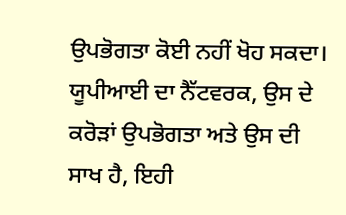ਉਪਭੋਗਤਾ ਕੋਈ ਨਹੀਂ ਖੋਹ ਸਕਦਾ। ਯੂਪੀਆਈ ਦਾ ਨੈੱਟਵਰਕ, ਉਸ ਦੇ ਕਰੋੜਾਂ ਉਪਭੋਗਤਾ ਅਤੇ ਉਸ ਦੀ ਸਾਖ ਹੈ, ਇਹੀ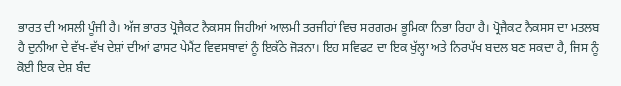ਭਾਰਤ ਦੀ ਅਸਲੀ ਪੂੰਜੀ ਹੈ। ਅੱਜ ਭਾਰਤ ਪ੍ਰੋਜੈਕਟ ਨੈਕਸਸ ਜਿਹੀਆਂ ਆਲਮੀ ਤਰਜੀਹਾਂ ਵਿਚ ਸਰਗਰਮ ਭੂਮਿਕਾ ਨਿਭਾ ਰਿਹਾ ਹੈ। ਪ੍ਰੋਜੈਕਟ ਨੈਕਸਸ ਦਾ ਮਤਲਬ ਹੈ ਦੁਨੀਆ ਦੇ ਵੱਖ-ਵੱਖ ਦੇਸ਼ਾਂ ਦੀਆਂ ਫਾਸਟ ਪੇਮੈਂਟ ਵਿਵਸਥਾਵਾਂ ਨੂੰ ਇਕੱਠੇ ਜੋੜਨਾ। ਇਹ ਸਵਿਫਟ ਦਾ ਇਕ ਖੁੱਲ੍ਹਾ ਅਤੇ ਨਿਰਪੱਖ ਬਦਲ ਬਣ ਸਕਦਾ ਹੈ, ਜਿਸ ਨੂੰ ਕੋਈ ਇਕ ਦੇਸ਼ ਬੰਦ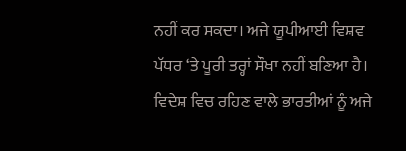ਨਹੀਂ ਕਰ ਸਕਦਾ। ਅਜੇ ਯੂਪੀਆਈ ਵਿਸ਼ਵ ਪੱਧਰ ‘ਤੇ ਪੂਰੀ ਤਰ੍ਹਾਂ ਸੌਖਾ ਨਹੀਂ ਬਣਿਆ ਹੈ। ਵਿਦੇਸ਼ ਵਿਚ ਰਹਿਣ ਵਾਲੇ ਭਾਰਤੀਆਂ ਨੂੰ ਅਜੇ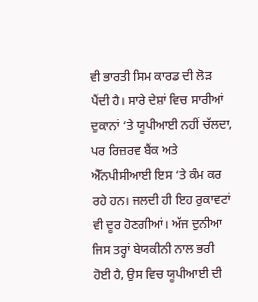ਵੀ ਭਾਰਤੀ ਸਿਮ ਕਾਰਡ ਦੀ ਲੋੜ ਪੈਂਦੀ ਹੈ। ਸਾਰੇ ਦੇਸ਼ਾਂ ਵਿਚ ਸਾਰੀਆਂ ਦੁਕਾਨਾਂ ‘ਤੇ ਯੂਪੀਆਈ ਨਹੀਂ ਚੱਲਦਾ, ਪਰ ਰਿਜ਼ਰਵ ਬੈਂਕ ਅਤੇ ਐੱਨਪੀਸੀਆਈ ਇਸ ‘ਤੇ ਕੰਮ ਕਰ ਰਹੇ ਹਨ। ਜਲਦੀ ਹੀ ਇਹ ਰੁਕਾਵਟਾਂ ਵੀ ਦੂਰ ਹੋਣਗੀਆਂ। ਅੱਜ ਦੁਨੀਆ ਜਿਸ ਤਰ੍ਹਾਂ ਬੇਯਕੀਨੀ ਨਾਲ ਭਰੀ ਹੋਈ ਹੈ, ਉਸ ਵਿਚ ਯੂਪੀਆਈ ਦੀ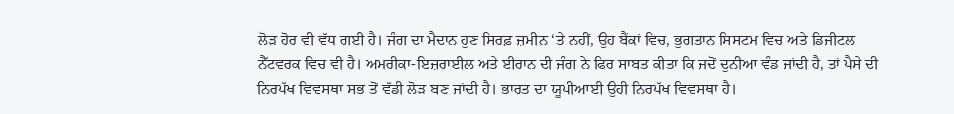ਲੋੜ ਹੋਰ ਵੀ ਵੱਧ ਗਈ ਹੈ। ਜੰਗ ਦਾ ਮੈਦਾਨ ਹੁਣ ਸਿਰਫ਼ ਜ਼ਮੀਨ ‘ਤੇ ਨਹੀਂ, ਉਹ ਬੈਂਕਾਂ ਵਿਚ, ਭੁਗਤਾਨ ਸਿਸਟਮ ਵਿਚ ਅਤੇ ਡਿਜੀਟਲ ਨੈੱਟਵਰਕ ਵਿਚ ਵੀ ਹੈ। ਅਮਰੀਕਾ-ਇਜ਼ਰਾਈਲ ਅਤੇ ਈਰਾਨ ਦੀ ਜੰਗ ਨੇ ਫਿਰ ਸਾਬਤ ਕੀਤਾ ਕਿ ਜਦੋਂ ਦੁਨੀਆ ਵੰਡ ਜਾਂਦੀ ਹੈ, ਤਾਂ ਪੈਸੇ ਦੀ ਨਿਰਪੱਖ ਵਿਵਸਥਾ ਸਭ ਤੋਂ ਵੱਡੀ ਲੋੜ ਬਣ ਜਾਂਦੀ ਹੈ। ਭਾਰਤ ਦਾ ਯੂਪੀਆਈ ਉਹੀ ਨਿਰਪੱਖ ਵਿਵਸਥਾ ਹੈ।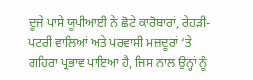ਦੂਜੇ ਪਾਸੇ ਯੂਪੀਆਈ ਨੇ ਛੋਟੇ ਕਾਰੋਬਾਰਾਂ, ਰੇਹੜੀ-ਪਟਰੀ ਵਾਲਿਆਂ ਅਤੇ ਪਰਵਾਸੀ ਮਜ਼ਦੂਰਾਂ ‘ਤੇ ਗਹਿਰਾ ਪ੍ਰਭਾਵ ਪਾਇਆ ਹੈ, ਜਿਸ ਨਾਲ ਉਨ੍ਹਾਂ ਨੂੰ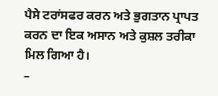ਪੈਸੇ ਟਰਾਂਸਫਰ ਕਰਨ ਅਤੇ ਭੁਗਤਾਨ ਪ੍ਰਾਪਤ ਕਰਨ ਦਾ ਇਕ ਅਸਾਨ ਅਤੇ ਕੁਸ਼ਲ ਤਰੀਕਾ ਮਿਲ ਗਿਆ ਹੈ।
–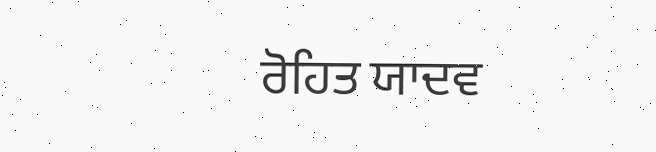ਰੋਹਿਤ ਯਾਦਵ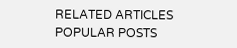RELATED ARTICLES
POPULAR POSTS